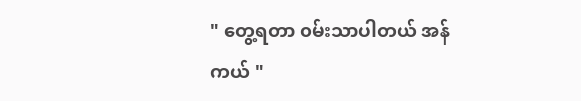" တွေ့ရတာ ၀မ်းသာပါတယ် အန်ကယ် "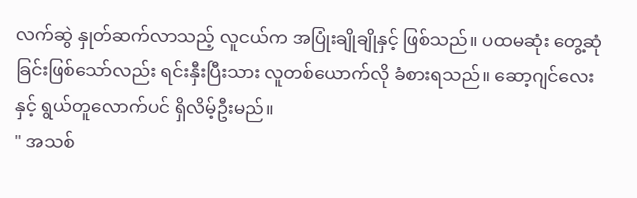လက်ဆွဲ နှုတ်ဆက်လာသည့် လူငယ်က အပြုံးချိုချိုနှင့် ဖြစ်သည်။ ပထမဆုံး တွေ့ဆုံခြင်းဖြစ်သော်လည်း ရင်းနှီးပြီးသား လူတစ်ယောက်လို ခံစားရသည်။ ဆော့ဂျင်လေးနှင့် ရွယ်တူလောက်ပင် ရှိလိမ့်ဦးမည်။
" အသစ်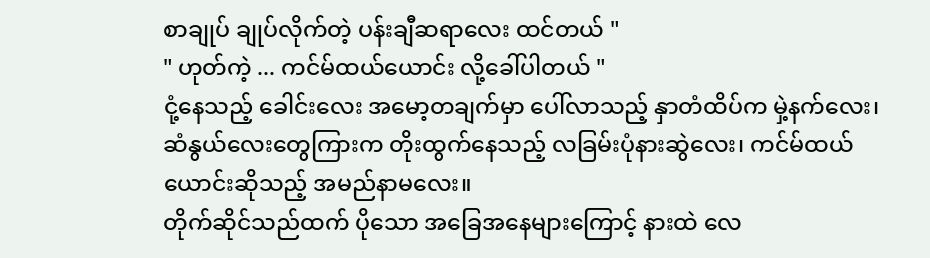စာချုပ် ချုပ်လိုက်တဲ့ ပန်းချီဆရာလေး ထင်တယ် "
" ဟုတ်ကဲ့ ... ကင်မ်ထယ်ယောင်း လို့ခေါ်ပါတယ် "
ငုံ့နေသည့် ခေါင်းလေး အမော့တချက်မှာ ပေါ်လာသည့် နှာတံထိပ်က မှဲ့နက်လေး၊ ဆံနွယ်လေးတွေကြားက တိုးထွက်နေသည့် လခြမ်းပုံနားဆွဲလေး၊ ကင်မ်ထယ်ယောင်းဆိုသည့် အမည်နာမလေး။
တိုက်ဆိုင်သည်ထက် ပိုသော အခြေအနေများကြောင့် နားထဲ လေ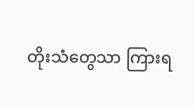တိုးသံတွေသာ ကြားရ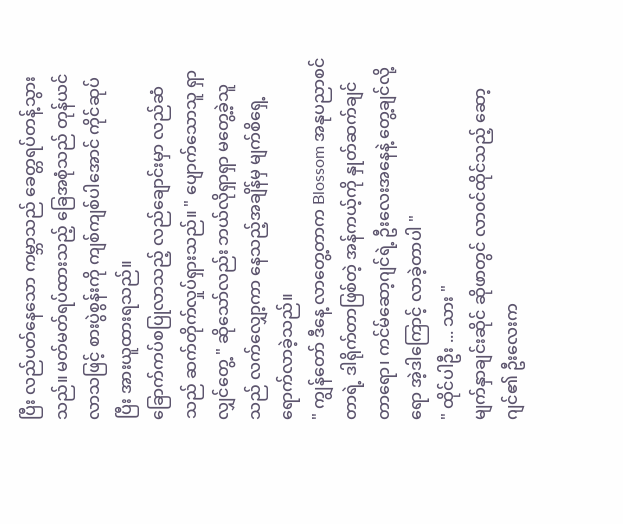ပြီး လည်ပတ်နေသော ကမ္ဘာသည် ခေတ္တရပ်တန့်သွားသည်။ မတ်မတ်ရပ်ထားသည့် ခြေအစုံသည် တုန်ယင်လာသဖြင့် စားပွဲစွန်းကို ကျစ်ကျစ်ပါအောင် ကိုင်ဆုပ်ပြီး အားယူထားရသည်။
ခြောက်ကပ်စပြုလာသည့် လည်ချောင်းမှာ လည်ဆံသည် ဆက်တိုက်လှုပ်ရှားသည်။ " ပျောက်သောသူ ရှာလျှင်တွေ့ " ဆိုသော်လည်း ဘယ်လိုရှာရှာ မတွေ့ခဲ့သူသည် လက်လျှော့ကာ နေသည့်အချိန်မှ မျက်စိရှေ့ ရောက်လာခဲ့သည်။
" ကျွန်တော် ဒီနေ့ လာတွေ့တာက Blossom အနုပညာစင်တာရဲ့ ဒါရိုက်တာဖြစ်တဲ့ အန်ကယ့်ကို နှုတ်ဆက်ချင်တာရော၊ ကင်မ်ဆော့ဂျင်ရဲ့ ဦးလေးအနေနဲ့ တွေ့ချင်လို့ရော အဲ့ဒါကြောင့် လာခဲ့တာပါ "
" ထိုင်ပါဦး ... သား "
မျက်နှာချင်းဆိုင် ဆိုဖာတွင် လာ၀င်ထိုင်သည့် ဆော့ဂျင်၏ ဦးလေးက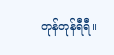တုန်တုန်ရီရီ။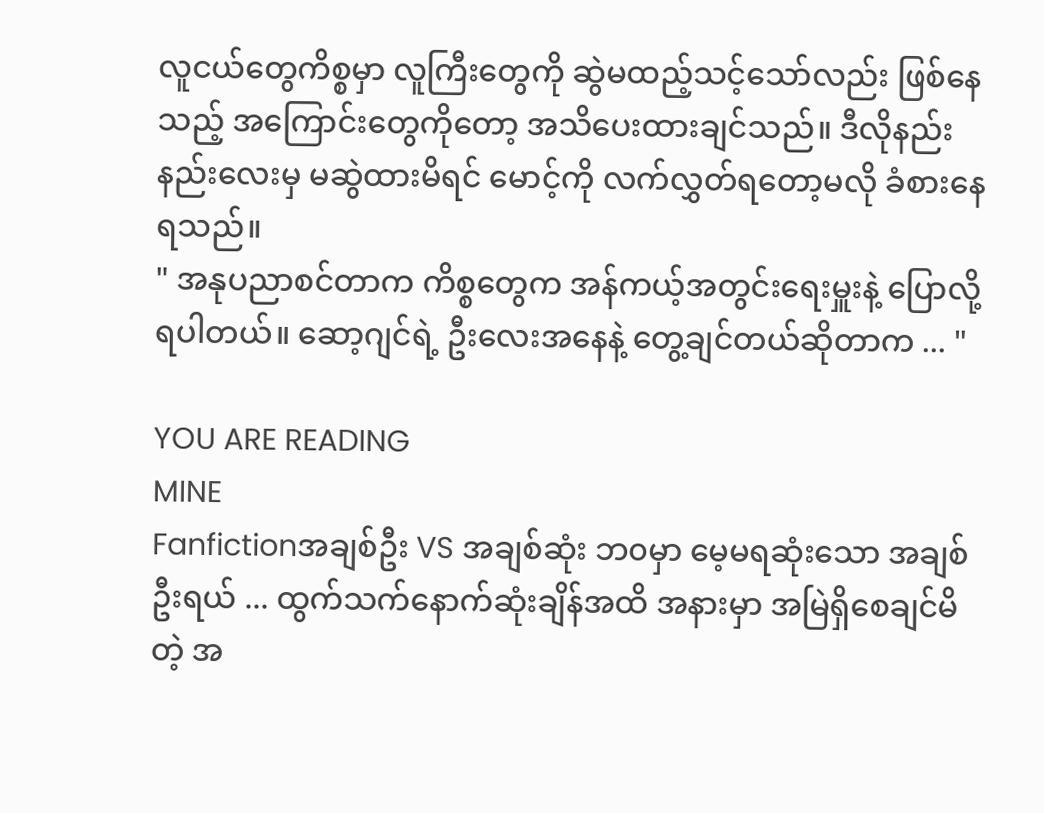လူငယ်တွေကိစ္စမှာ လူကြီးတွေကို ဆွဲမထည့်သင့်သော်လည်း ဖြစ်နေသည့် အကြောင်းတွေကိုတော့ အသိပေးထားချင်သည်။ ဒီလိုနည်းနည်းလေးမှ မဆွဲထားမိရင် မောင့်ကို လက်လွှတ်ရတော့မလို ခံစားနေရသည်။
" အနုပညာစင်တာက ကိစ္စတွေက အန်ကယ့်အတွင်းရေးမှူးနဲ့ ပြောလို့ရပါတယ်။ ဆော့ဂျင်ရဲ့ ဦးလေးအနေနဲ့ တွေ့ချင်တယ်ဆိုတာက ... "

YOU ARE READING
MINE
Fanfictionအချစ်ဦး VS အချစ်ဆုံး ဘ၀မှာ မေ့မရဆုံးသော အချစ်ဦးရယ် ... ထွက်သက်နောက်ဆုံးချိန်အထိ အနားမှာ အမြဲရှိစေချင်မိတဲ့ အ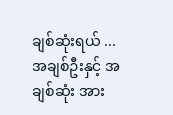ချစ်ဆုံးရယ် ... အချစ်ဦးနှင့် အချစ်ဆုံး အား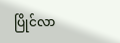ပြိုင်လာ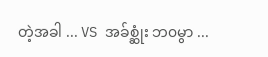တဲ့အခါ ... VS အခ်စ္ဆုံး ဘ၀မွာ ...